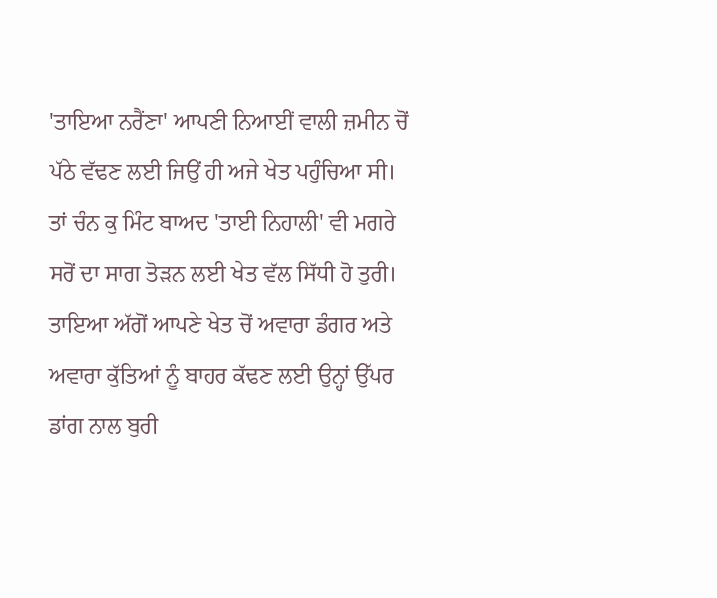'ਤਾਇਆ ਨਰੈਂਣਾ' ਆਪਣੀ ਨਿਆਈਂ ਵਾਲੀ ਜ਼ਮੀਨ ਚੋਂ ਪੱਠੇ ਵੱਢਣ ਲਈ ਜਿਉਂ ਹੀ ਅਜੇ ਖੇਤ ਪਹੁੰਚਿਆ ਸੀ। ਤਾਂ ਚੰਨ ਕੁ ਮਿੰਟ ਬਾਅਦ 'ਤਾਈ ਨਿਹਾਲੀ' ਵੀ ਮਗਰੇ ਸਰੋਂ ਦਾ ਸਾਗ ਤੋੜਨ ਲਈ ਖੇਤ ਵੱਲ ਸਿੱਧੀ ਹੋ ਤੁਰੀ।
ਤਾਇਆ ਅੱਗੋਂ ਆਪਣੇ ਖੇਤ ਚੋਂ ਅਵਾਰਾ ਡੰਗਰ ਅਤੇ ਅਵਾਰਾ ਕੁੱਤਿਆਂ ਨੂੰ ਬਾਹਰ ਕੱਢਣ ਲਈ ਉਨ੍ਹਾਂ ਉੱਪਰ ਡਾਂਗ ਨਾਲ ਬੁਰੀ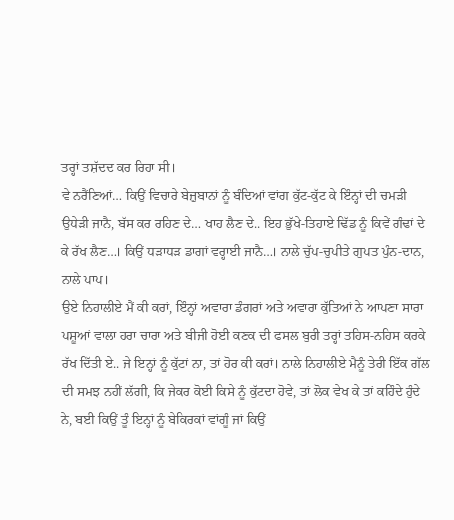ਤਰ੍ਹਾਂ ਤਸ਼ੱਦਦ ਕਰ ਰਿਹਾ ਸੀ।
ਵੇ ਨਰੈਂਣਿਆਂ… ਕਿਉਂ ਵਿਚਾਰੇ ਬੇਜ਼ੁਬਾਨਾਂ ਨੂੰ ਬੰਦਿਆਂ ਵਾਂਗ ਕੁੱਟ-ਕੁੱਟ ਕੇ ਇੰਨ੍ਹਾਂ ਦੀ ਚਮੜੀ ਉਧੇੜੀ ਜਾਨੈ, ਬੱਸ ਕਰ ਰਹਿਣ ਦੇ… ਖਾਹ ਲੈਣ ਦੇ.. ਇਹ ਭੁੱਖੇ-ਤਿਹਾਏ ਢਿੱਡ ਨੂੰ ਕਿਵੇਂ ਗੰਢਾਂ ਦੇ ਕੇ ਰੱਖ ਲੈਣ…। ਕਿਉਂ ਧੜਾਧੜ ਡਾਗਾਂ ਵਰ੍ਹਾਈ ਜਾਨੈ…। ਨਾਲੇ ਚੁੱਪ-ਚੁਪੀਤੇ ਗੁਪਤ ਪੁੰਨ-ਦਾਨ, ਨਾਲੇ ਪਾਪ।
ਉਏ ਨਿਹਾਲੀਏ ਮੈਂ ਕੀ ਕਰਾਂ, ਇੰਨ੍ਹਾਂ ਅਵਾਰਾ ਡੰਗਰਾਂ ਅਤੇ ਅਵਾਰਾ ਕੁੱਤਿਆਂ ਨੇ ਆਪਣਾ ਸਾਰਾ ਪਸ਼ੂਆਂ ਵਾਲਾ ਹਰਾ ਚਾਰਾ ਅਤੇ ਬੀਜੀ ਹੋਈ ਕਣਕ ਦੀ ਫਸਲ ਬੁਰੀ ਤਰ੍ਹਾਂ ਤਹਿਸ-ਨਹਿਸ ਕਰਕੇ ਰੱਖ ਦਿੱਤੀ ਏ.. ਜੇ ਇਨ੍ਹਾਂ ਨੂੰ ਕੁੱਟਾਂ ਨਾ, ਤਾਂ ਹੋਰ ਕੀ ਕਰਾਂ। ਨਾਲੇ ਨਿਹਾਲੀਏ ਮੈਨੂੰ ਤੇਰੀ ਇੱਕ ਗੱਲ ਦੀ ਸਮਝ ਨਹੀਂ ਲੱਗੀ, ਕਿ ਜੇਕਰ ਕੋਈ ਕਿਸੇ ਨੂੰ ਕੁੱਟਦਾ ਹੋਵੇ, ਤਾਂ ਲੋਕ ਵੇਖ ਕੇ ਤਾਂ ਕਹਿੰਦੇ ਹੁੰਦੇ ਨੇ, ਬਈ ਕਿਉਂ ਤੂੰ ਇਨ੍ਹਾਂ ਨੂੰ ਬੇਕਿਰਕਾਂ ਵਾਂਗੂੰ ਜਾਂ ਕਿਉਂ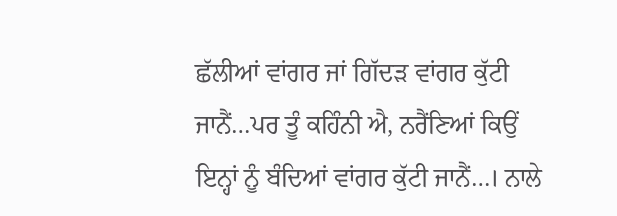ਛੱਲੀਆਂ ਵਾਂਗਰ ਜਾਂ ਗਿੱਦੜ ਵਾਂਗਰ ਕੁੱਟੀ ਜਾਨੈਂ…ਪਰ ਤੂੰ ਕਹਿੰਨੀ ਐ, ਨਰੈਂਣਿਆਂ ਕਿਉਂ ਇਨ੍ਹਾਂ ਨੂੰ ਬੰਦਿਆਂ ਵਾਂਗਰ ਕੁੱਟੀ ਜਾਨੈਂ…। ਨਾਲੇ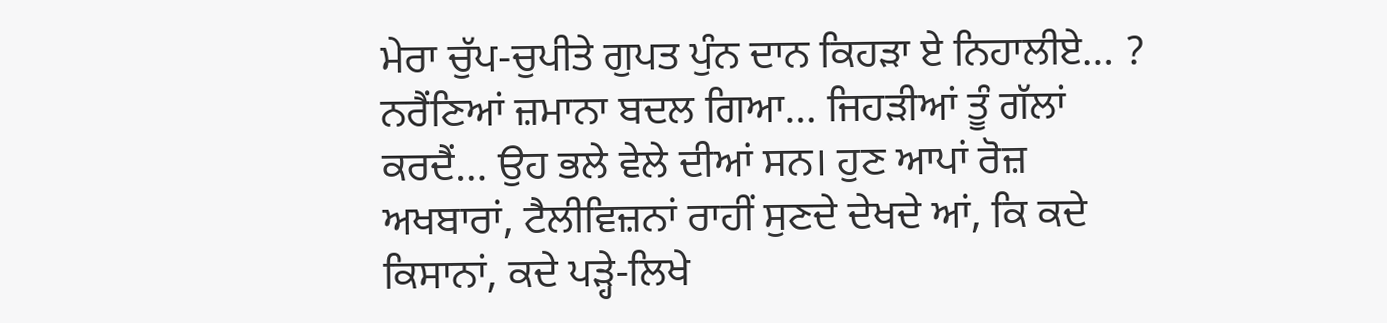ਮੇਰਾ ਚੁੱਪ-ਚੁਪੀਤੇ ਗੁਪਤ ਪੁੰਨ ਦਾਨ ਕਿਹੜਾ ਏ ਨਿਹਾਲੀਏ… ?
ਨਰੈਂਣਿਆਂ ਜ਼ਮਾਨਾ ਬਦਲ ਗਿਆ… ਜਿਹੜੀਆਂ ਤੂੰ ਗੱਲਾਂ ਕਰਦੈਂ… ਉਹ ਭਲੇ ਵੇਲੇ ਦੀਆਂ ਸਨ। ਹੁਣ ਆਪਾਂ ਰੋਜ਼ ਅਖਬਾਰਾਂ, ਟੈਲੀਵਿਜ਼ਨਾਂ ਰਾਹੀਂ ਸੁਣਦੇ ਦੇਖਦੇ ਆਂ, ਕਿ ਕਦੇ ਕਿਸਾਨਾਂ, ਕਦੇ ਪੜ੍ਹੇ-ਲਿਖੇ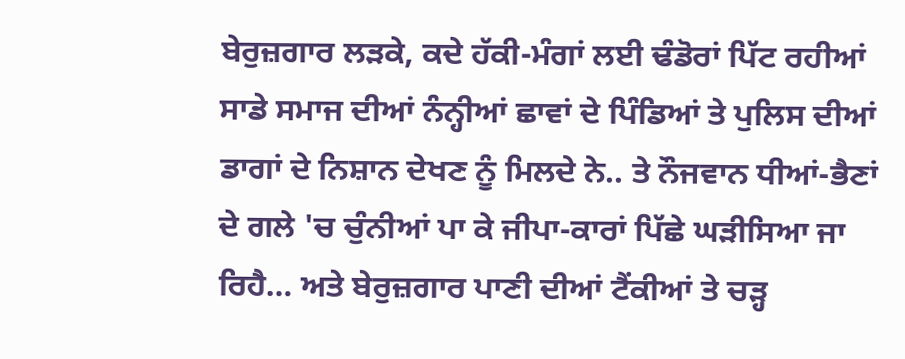ਬੇਰੁਜ਼ਗਾਰ ਲੜਕੇ, ਕਦੇ ਹੱਕੀ-ਮੰਗਾਂ ਲਈ ਢੰਡੋਰਾਂ ਪਿੱਟ ਰਹੀਆਂ ਸਾਡੇ ਸਮਾਜ ਦੀਆਂ ਨੰਨ੍ਹੀਆਂ ਛਾਵਾਂ ਦੇ ਪਿੰਡਿਆਂ ਤੇ ਪੁਲਿਸ ਦੀਆਂ ਡਾਗਾਂ ਦੇ ਨਿਸ਼ਾਨ ਦੇਖਣ ਨੂੰ ਮਿਲਦੇ ਨੇ.. ਤੇ ਨੌਜਵਾਨ ਧੀਆਂ-ਭੈਣਾਂ ਦੇ ਗਲੇ 'ਚ ਚੁੰਨੀਆਂ ਪਾ ਕੇ ਜੀਪਾ-ਕਾਰਾਂ ਪਿੱਛੇ ਘੜੀਸਿਆ ਜਾ ਰਿਹੈ… ਅਤੇ ਬੇਰੁਜ਼ਗਾਰ ਪਾਣੀ ਦੀਆਂ ਟੈਂਕੀਆਂ ਤੇ ਚੜ੍ਹ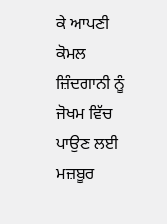ਕੇ ਆਪਣੀ ਕੋਮਲ ਜ਼ਿੰਦਗਾਨੀ ਨੂੰ ਜੋਖਮ ਵਿੱਚ ਪਾਉਣ ਲਈ ਮਜ਼ਬੂਰ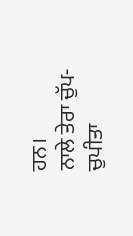ਹਨ।
ਨਾਲੇ ਤੇਰਾ ਚੁੱਪ-ਚੁਪੀਤਾ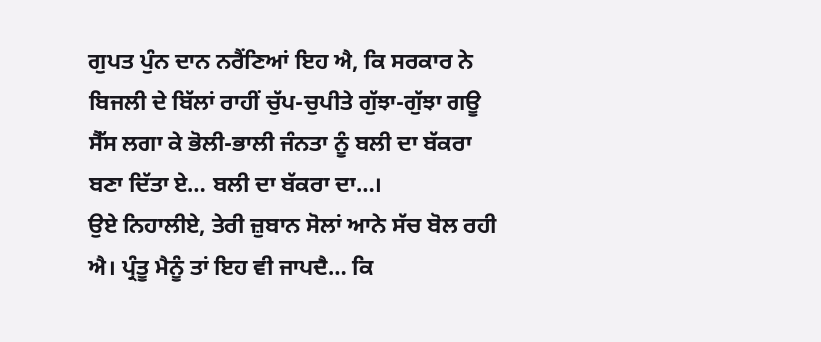ਗੁਪਤ ਪੁੰਨ ਦਾਨ ਨਰੈਂਣਿਆਂ ਇਹ ਐ, ਕਿ ਸਰਕਾਰ ਨੇ ਬਿਜਲੀ ਦੇ ਬਿੱਲਾਂ ਰਾਹੀਂ ਚੁੱਪ-ਚੁਪੀਤੇ ਗੁੱਝਾ-ਗੁੱਝਾ ਗਊ ਸੈੱਸ ਲਗਾ ਕੇ ਭੋਲੀ-ਭਾਲੀ ਜੰਨਤਾ ਨੂੰ ਬਲੀ ਦਾ ਬੱਕਰਾ ਬਣਾ ਦਿੱਤਾ ਏ… ਬਲੀ ਦਾ ਬੱਕਰਾ ਦਾ…।
ਉਏ ਨਿਹਾਲੀਏ, ਤੇਰੀ ਜ਼ੁਬਾਨ ਸੋਲਾਂ ਆਨੇ ਸੱਚ ਬੋਲ ਰਹੀ ਐ। ਪ੍ਰੰਤੂ ਮੈਨੂੰ ਤਾਂ ਇਹ ਵੀ ਜਾਪਦੈ… ਕਿ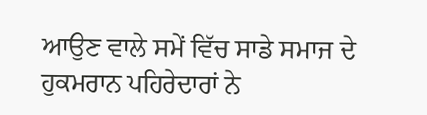ਆਉਣ ਵਾਲੇ ਸਮੇਂ ਵਿੱਚ ਸਾਡੇ ਸਮਾਜ ਦੇ ਹੁਕਮਰਾਨ ਪਹਿਰੇਦਾਰਾਂ ਨੇ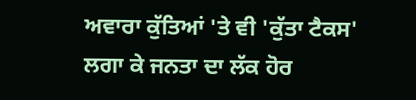ਅਵਾਰਾ ਕੁੱਤਿਆਂ 'ਤੇ ਵੀ 'ਕੁੱਤਾ ਟੈਕਸ' ਲਗਾ ਕੇ ਜਨਤਾ ਦਾ ਲੱਕ ਹੋਰ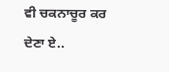ਵੀ ਚਕਨਾਚੂਰ ਕਰ ਦੇਣਾ ਏ..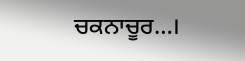ਚਕਨਾਚੂਰ…।